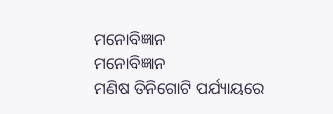ମନୋବିଜ୍ଞାନ
ମନୋବିଜ୍ଞାନ
ମଣିଷ ତିନିଗୋଟି ପର୍ଯ୍ୟାୟରେ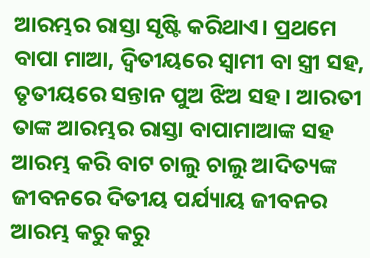ଆରମ୍ଭର ରାସ୍ତା ସୃଷ୍ଟି କରିଥାଏ। ପ୍ରଥମେ ବାପା ମାଆ, ଦ୍ଵିତୀୟରେ ସ୍ୱାମୀ ବା ସ୍ତ୍ରୀ ସହ, ତୃତୀୟରେ ସନ୍ତାନ ପୁଅ ଝିଅ ସହ। ଆରତୀ ତାଙ୍କ ଆରମ୍ଭର ରାସ୍ତା ବାପାମାଆଙ୍କ ସହ ଆରମ୍ଭ କରି ବାଟ ଚାଲୁ ଚାଲୁ ଆଦିତ୍ୟଙ୍କ ଜୀବନରେ ଦିତୀୟ ପର୍ଯ୍ୟାୟ ଜୀବନର ଆରମ୍ଭ କରୁ କରୁ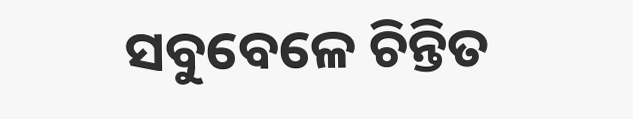ସବୁବେଳେ ଚିନ୍ତିତ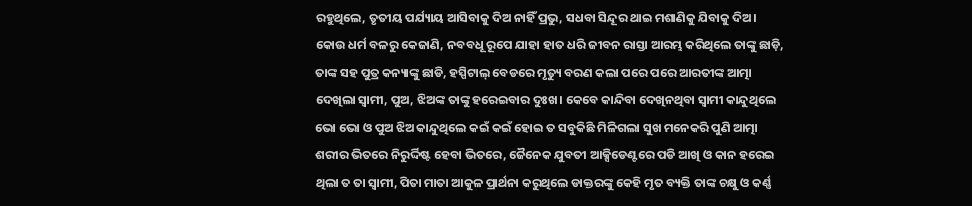ରହୁଥିଲେ, ତୃତୀୟ ପର୍ଯ୍ୟାୟ ଆସିବାକୁ ଦିଅ ନାହିଁ ପ୍ରଭୁ, ସଧବା ସିନ୍ଦୂର ଥାଇ ମଶାଣିକୁ ଯିବାକୁ ଦିଅ।
କୋଉ ଧର୍ମ ବଳରୁ କେଜାଣି, ନବବଧୂ ରୂପେ ଯାହା ହାତ ଧରି ଜୀବନ ରାସ୍ତା ଆରମ୍ଭ କରିଥିଲେ ତାଙ୍କୁ ଛାଡ଼ି, ତାଙ୍କ ସହ ପୁତ୍ର କନ୍ୟାଙ୍କୁ ଛାଡି, ହସ୍ପିଟାଲ୍ ବେଡରେ ମୃତ୍ୟୁ ବରଣ କଲା ପରେ ପରେ ଆରତୀଙ୍କ ଆତ୍ମା ଦେଖିଲା ସ୍ୱାମୀ, ପୁଅ, ଝିଅଙ୍କ ତାଙ୍କୁ ହରେଇବାର ଦୁଃଖ। କେବେ କାନ୍ଦିବା ଦେଖିନଥିବା ସ୍ୱାମୀ କାନ୍ଦୁଥିଲେ ଭୋ ଭୋ ଓ ପୁଅ ଝିଅ କାନ୍ଦୁଥିଲେ କଇଁ କଇଁ ହୋଇ ତ ସବୁକିଛି ମିଳିଗଲା ସୁଖ ମନେକରି ପୁଣି ଆତ୍ମା ଶରୀର ଭିତରେ ନିରୁର୍ଦ୍ଦିଷ୍ଟ ହେବା ଭିତରେ, ଜୈନେକ ଯୁବତୀ ଆକ୍ସିଡେଣ୍ଟରେ ପଡି ଆଖି ଓ କାନ ହରେଇ ଥିଲା ତ ତା ସ୍ୱାମୀ, ପିତା ମାତା ଆକୁଳ ପ୍ରାର୍ଥନା କରୁଥିଲେ ଡାକ୍ତରଙ୍କୁ କେହି ମୃତ ବ୍ୟକ୍ତି ତାଙ୍କ ଚକ୍ଷୁ ଓ କର୍ଣ୍ଣ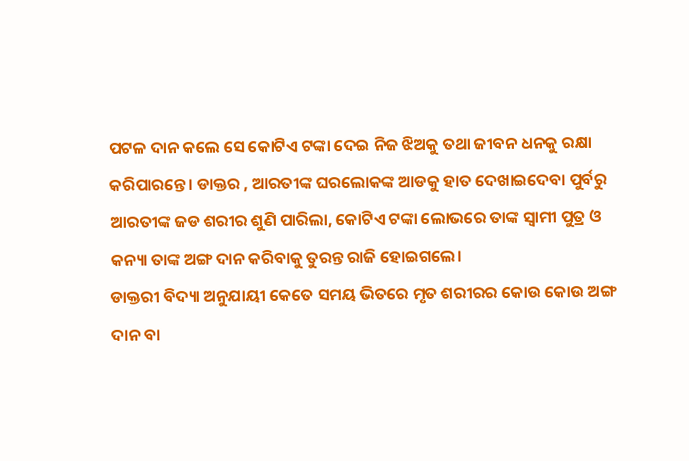ପଟଳ ଦାନ କଲେ ସେ କୋଟିଏ ଟଙ୍କା ଦେଇ ନିଜ ଝିଅକୁ ତଥା ଜୀବନ ଧନକୁ ରକ୍ଷା କରିପାରନ୍ତେ। ଡାକ୍ତର , ଆରତୀଙ୍କ ଘରଲୋକଙ୍କ ଆଡକୁ ହାତ ଦେଖାଇଦେବା ପୁର୍ବରୁ ଆରତୀଙ୍କ ଜଡ ଶରୀର ଶୁଣି ପାରିଲା, କୋଟିଏ ଟଙ୍କା ଲୋଭରେ ତାଙ୍କ ସ୍ୱାମୀ ପୁତ୍ର ଓ କନ୍ୟା ତାଙ୍କ ଅଙ୍ଗ ଦାନ କରିବାକୁ ତୁରନ୍ତ ରାଜି ହୋଇଗଲେ।
ଡାକ୍ତରୀ ବିଦ୍ୟା ଅନୁଯାୟୀ କେତେ ସମୟ ଭିତରେ ମୃତ ଶରୀରର କୋଉ କୋଉ ଅଙ୍ଗ ଦାନ ବା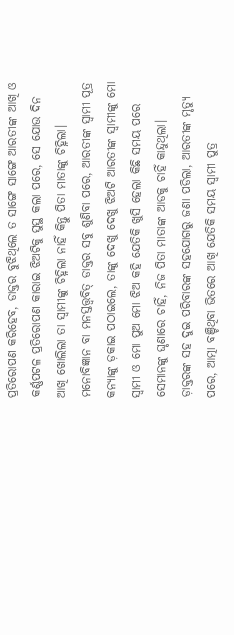ପ୍ରତିରୋପଣ କରିହେବ, ଡାକ୍ତର ବୁଝିଥିଲେ ତ ସାଙ୍ଗେ ସାଙ୍ଗେ ଆରତୀଙ୍କ ଆଖି ଓ କର୍ଣ୍ଣପଟଳ ପ୍ରତିରୋପଣ କାରାଇ ଝିଅଟିକୁ ସୁସ୍ଥ କଲା ପରେ, ସେ ଯୋଉ ଦିନ ଆଖି ଖୋଲିଲା ତା ସ୍ୱାମୀଙ୍କୁ ଚିହ୍ନିଲା ନାହିଁ କିନ୍ତୁ ପିତା ମାତାଙ୍କୁ ଚିହ୍ନିଲା। ମନୋବିଜ୍ଞାନ ବା ମନସ୍ତତ୍ତ୍ୱବିତ୍ ଡାକ୍ତର ସବୁ ଶୁଣିବା ପରେ, ଆରତୀଙ୍କ ସ୍ୱାମୀ ପୂତ୍ର କନ୍ୟାଙ୍କୁ ଡ଼କାଇ ପଠାଇଲେ, ତାଙ୍କୁ ଦେଖୁ ଦେଖୁ ଝିଅଟି ଆରତୀଙ୍କ ସ୍ୱାମୀଙ୍କୁ ମୋ ସ୍ୱାମୀ ଓ ମୋ ପୁଅ ମୋ ଝିଅ କହି ଯେତିକି ଖୁସି ହେଲା କିଛି ସମୟ ପରେ ସେମାନଙ୍କୁ ଘୃଣାରେ ଚାହିଁ, ନିଜ ପିତା ମାତାଙ୍କ ଆଡକୁ ଚାହିଁ କାନ୍ଦୁଥିଲା।
ଡ଼ାକ୍ତରଙ୍କ ସହ ଦୁଇ ପରିବାରଙ୍କ ସହଯୋଗରୁ ଜଣା ପଡିଲା, ଆରତୀଙ୍କ ମୃତ୍ୟୁ ପରେ, ଆତ୍ମା ବଞ୍ଚିଥିବା ଭିତରେ ଆଖି ଯେତିକି ସମୟ ସ୍ୱାମୀ ପୁତ୍ର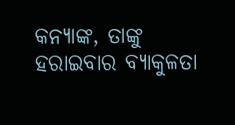କନ୍ୟାଙ୍କ, ତାଙ୍କୁ ହରାଇବାର ବ୍ୟାକୁଳତା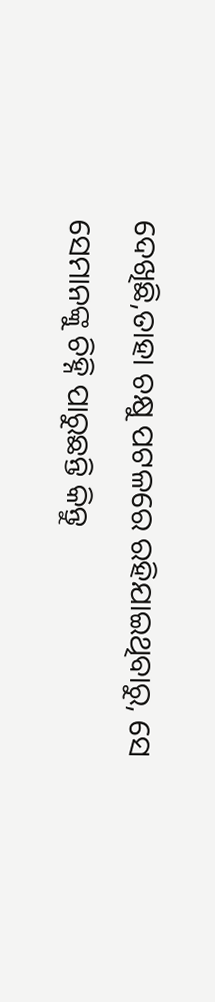ଦେଖିଛି,ତାହା ଚକ୍ଷୁ ପଟଳରେ ରହିଯାଇଥିବାରୁ, ସେ ସେମାନଙ୍କୁ ଚିହ୍ନି ପାରୁଛନ୍ତି କିନ୍ତୁ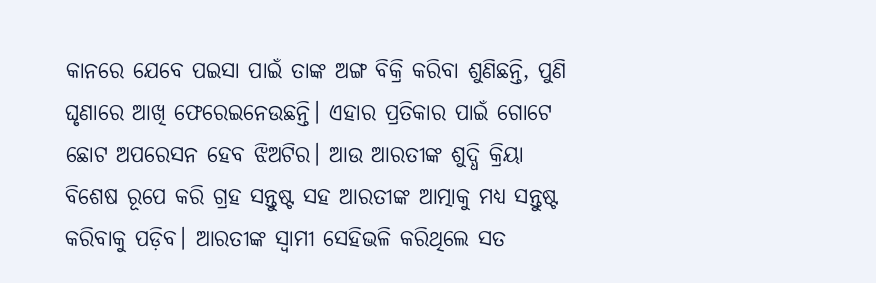କାନରେ ଯେବେ ପଇସା ପାଇଁ ତାଙ୍କ ଅଙ୍ଗ ବିକ୍ରି କରିବା ଶୁଣିଛନ୍ତି, ପୁଣି ଘୃଣାରେ ଆଖି ଫେରେଇନେଉଛନ୍ତି। ଏହାର ପ୍ରତିକାର ପାଇଁ ଗୋଟେ ଛୋଟ ଅପରେସନ ହେବ ଝିଅଟିର। ଆଉ ଆରତୀଙ୍କ ଶୁଦ୍ଧି କ୍ରିୟା ବିଶେଷ ରୂପେ କରି ଗ୍ରହ ସନ୍ତୁଷ୍ଟ ସହ ଆରତୀଙ୍କ ଆତ୍ମାକୁ ମଧ୍ୟ ସନ୍ତୁଷ୍ଟ କରିବାକୁ ପଡ଼ିବ। ଆରତୀଙ୍କ ସ୍ୱାମୀ ସେହିଭଳି କରିଥିଲେ ସତ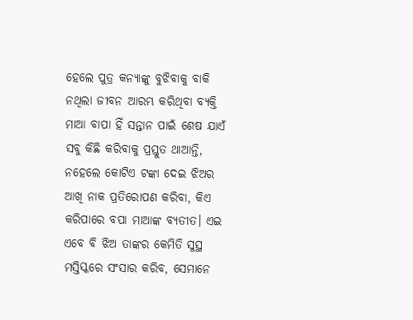ହେଲେ ପୁତ୍ର କନ୍ୟାଙ୍କୁ ବୁଝିବାକୁ ବାକି ନଥିଲା ଜୀବନ ଆରମ୍ଭ କରିଥିବା ବ୍ୟକ୍ତି ମାଆ ବାପା ହିଁ ସନ୍ତାନ ପାଇଁ ଶେଷ ଯାଏଁ ସବୁ କିଛି କରିବାକୁ ପ୍ରସ୍ତୁତ ଥାଆନ୍ତି, ନହେଲେ କୋଟିଏ ଟଙ୍କା ଦେଇ ଝିଅର ଆଖି ନାକ ପ୍ରତିରୋପଣ କରିବା, କିଏ କରିପାରେ ବପା ମାଆଙ୍କ ବ୍ୟତୀତ। ଏଇ ଏବେ ବି ଝିଅ ତାଙ୍କର କେମିତି ସୁସ୍ଥ ମସ୍ତିସ୍କରେ ସଂସାର କରିବ, ସେମାନେ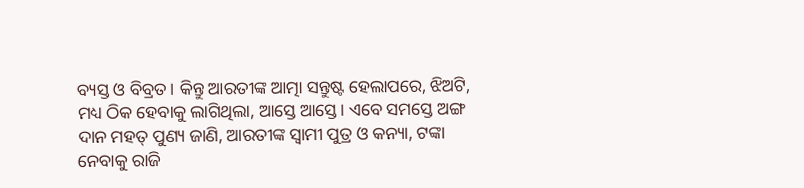ବ୍ୟସ୍ତ ଓ ବିବ୍ରତ। କିନ୍ତୁ ଆରତୀଙ୍କ ଆତ୍ମା ସନ୍ତୁଷ୍ଟ ହେଲାପରେ, ଝିଅଟି, ମଧ୍ୟ ଠିକ ହେବାକୁ ଲାଗିଥିଲା, ଆସ୍ତେ ଆସ୍ତେ। ଏବେ ସମସ୍ତେ ଅଙ୍ଗ ଦାନ ମହତ୍ ପୁଣ୍ୟ ଜାଣି, ଆରତୀଙ୍କ ସ୍ୱାମୀ ପୁତ୍ର ଓ କନ୍ୟା, ଟଙ୍କା ନେବାକୁ ରାଜି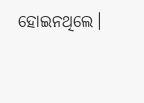ହୋଇନଥିଲେ।